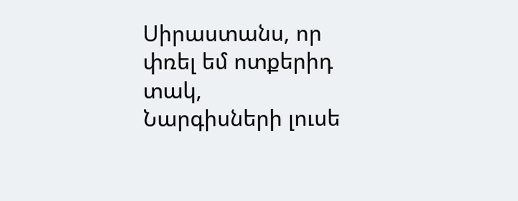Սիրաստանս, որ փռել եմ ոտքերիդ տակ,
Նարգիսների լուսե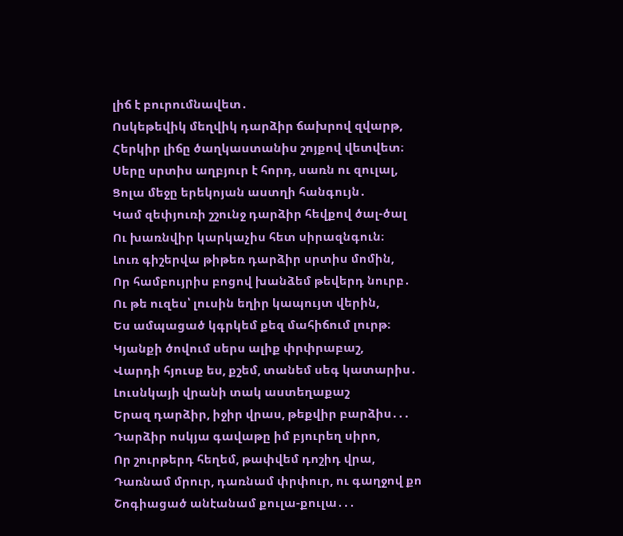լիճ է բուրումնավետ․
Ոսկեթեվիկ մեղվիկ դարձիր ճախրով զվարթ,
Հերկիր լիճը ծաղկաստանիս շոյքով վետվետ։
Սերը սրտիս աղբյուր է հորդ, սառն ու զուլալ,
Ցոլա մեջը երեկոյան աստղի հանգույն․
Կամ զեփյուռի շշունջ դարձիր հեվքով ծալ-ծալ
Ու խառնվիր կարկաչիս հետ սիրազնգուն։
Լուռ գիշերվա թիթեռ դարձիր սրտիս մոմին,
Որ համբույրիս բոցով խանձեմ թեվերդ նուրբ․
Ու թե ուզես՝ լուսին եղիր կապույտ վերին,
Ես ամպացած կգրկեմ քեզ մահիճում լուրթ։
Կյանքի ծովում սերս ալիք փրփրաբաշ,
Վարդի հյուսք ես, քշեմ, տանեմ սեգ կատարիս․
Լուսնկայի վրանի տակ աստեղաքաշ
Երազ դարձիր, իջիր վրաս, թեքվիր բարձիս․․․
Դարձիր ոսկյա գավաթը իմ բյուրեղ սիրո,
Որ շուրթերդ հեղեմ, թափվեմ դոշիդ վրա,
Դառնամ մրուր, դառնամ փրփուր, ու գաղջով քո
Շոգիացած անէանամ քուլա-քուլա․․․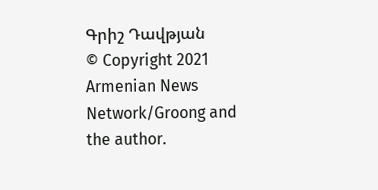Գրիշ Դավթյան
© Copyright 2021 Armenian News Network/Groong and the author.